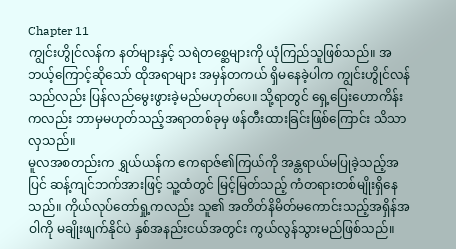Chapter 11
ကျွင်းဟွိုင်လန်က နတ်များနှင့် သရဲတစ္ဆေများကို ယုံကြည်သူဖြစ်သည်။ အဘယ့်ကြောင့်ဆိုသော် ထိုအရာများ အမှန်တကယ် ရှိမနေခဲ့ပါက ကျွင်းဟွိုင်လန်သည်လည်း ပြန်လည်မွေးဖွားခဲ့မည်မဟုတ်ပေ။ သို့ရာတွင် ရှေ့ပြေးဟောကိန်းကလည်း ဘာမှမဟုတ်သည့်အရာတစ်ခုမှ ဖန်တီးထားခြင်းဖြစ်ကြောင်း သိသာလှသည်။
မူလအစတည်းက ရွှယ်ယန်က ဧကရာဇ်၏ကြယ်ကို အန္တရာယ်မပြုခဲ့သည့်အပြင် ဆန့်ကျင်ဘက်အားဖြင့် သူ့ထံတွင် မြင့်မြတ်သည့် ကံတရားတစ်မျိုးရှိနေသည်။ ကိုယ်လုပ်တော်ရှု့ကလည်း သူ၏ အတိတ်နိမိတ်မကောင်းသည့်အရှိန်အဝါကို မချိုးဖျက်နိုင်ပဲ နှစ်အနည်းငယ်အတွင်း ကွယ်လွန်သွားမည်ဖြစ်သည်။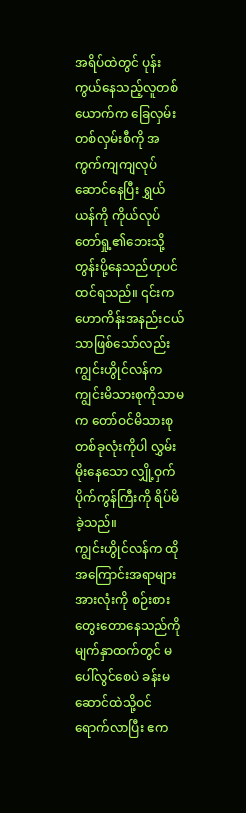အရိပ်ထဲတွင် ပုန်းကွယ်နေသည့်လူတစ်ယောက်က ခြေလှမ်းတစ်လှမ်းစီကို အကွက်ကျကျလုပ်ဆောင်နေပြီး ရွှယ်ယန်ကို ကိုယ်လုပ်တော်ရှု့၏ဘေးသို့ တွန်းပို့နေသည်ဟုပင် ထင်ရသည်။ ၎င်းက ဟောကိန်းအနည်းငယ်သာဖြစ်သော်လည်း ကျွင်းဟွိုင်လန်က ကျွင်းမိသားစုကိုသာမက တော်ဝင်မိသားစုတစ်ခုလုံးကိုပါ လွှမ်းမိုးနေသော လျှို့ဝှက်ပိုက်ကွန်ကြီးကို ရိပ်မိခဲ့သည်။
ကျွင်းဟွိုင်လန်က ထိုအကြောင်းအရာများအားလုံးကို စဉ်းစားတွေးတောနေသည်ကို မျက်နှာထက်တွင် မပေါ်လွင်စေပဲ ခန်းမဆောင်ထဲသို့ဝင်ရောက်လာပြီး ဧက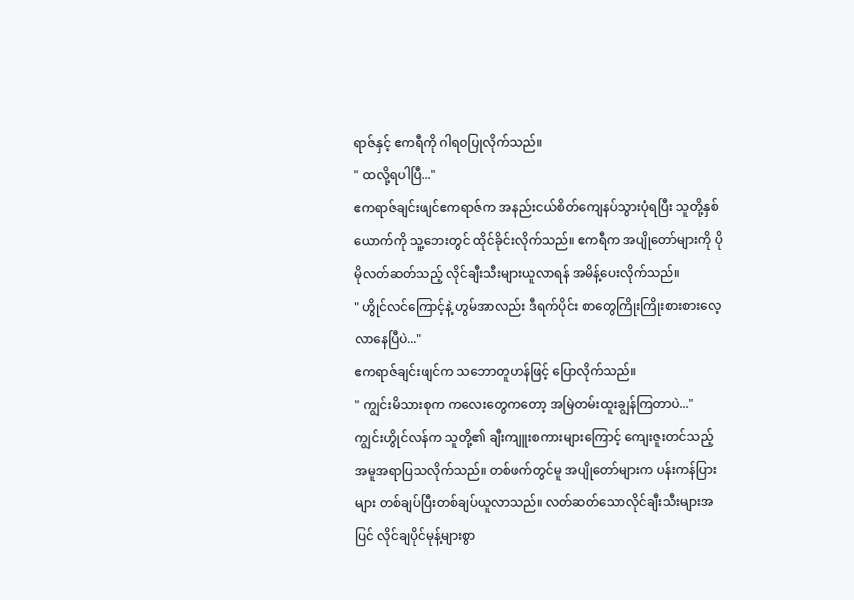ရာဇ်နှင့် ဧကရီကို ဂါရဝပြုလိုက်သည်။
" ထလို့ရပါပြီ..."
ဧကရာဇ်ချင်းဖျင်ဧကရာဇ်က အနည်းငယ်စိတ်ကျေနပ်သွားပုံရပြီး သူတို့နှစ်ယောက်ကို သူ့ဘေးတွင် ထိုင်ခိုင်းလိုက်သည်။ ဧကရီက အပျိုတော်များကို ပိုမိုလတ်ဆတ်သည့် လိုင်ချီးသီးများယူလာရန် အမိန့်ပေးလိုက်သည်။
" ဟွိုင်လင်ကြောင့်နဲ့ ဟွမ်အာလည်း ဒီရက်ပိုင်း စာတွေကြိုးကြိုးစားစားလေ့လာနေပြီပဲ..."
ဧကရာဇ်ချင်းဖျင်က သဘောတူဟန်ဖြင့် ပြောလိုက်သည်။
" ကျွင်းမိသားစုက ကလေးတွေကတော့ အမြဲတမ်းထူးချွန်ကြတာပဲ..."
ကျွင်းဟွိုင်လန်က သူတို့၏ ချီးကျူးစကားများကြောင့် ကျေးဇူးတင်သည့် အမူအရာပြသလိုက်သည်။ တစ်ဖက်တွင်မူ အပျိုတော်များက ပန်းကန်ပြားများ တစ်ချပ်ပြီးတစ်ချပ်ယူလာသည်။ လတ်ဆတ်သောလိုင်ချီးသီးများအပြင် လိုင်ချပိုင်မုန့်များစွာ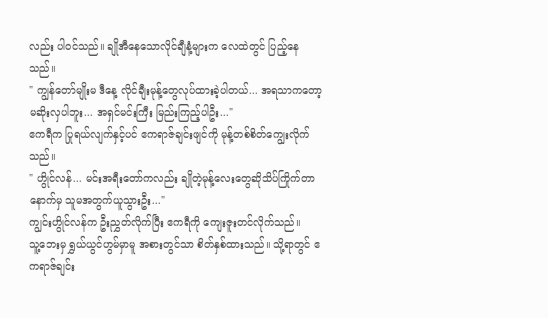လည်း ပါဝင်သည်။ ချိုအီနေသောလိုင်ချီနံ့များက လေထဲတွင် ပြည့်နေသည်။
" ကျွန်တော်မျိုးမ ဒီနေ့ လိုင်ချီးမုန့်တွေလုပ်ထားခဲ့ပါတယ်... အရသာကတော့ မဆိုးလှပါဘူး... အရှင်မင်းကြီး မြည်းကြည့်ပါဦး..."
ဧကရီက ပြုရယ်လျက်နှင့်ပင် ဧကရာဇ်ချင်းဖျင်ကို မုန့်တစ်စိတ်ကျွေးလိုက်သည်။
" ဟွိုင်လန်... မင်းအရီးတော်ကလည်း ချိုတဲ့မုန့်လေးတွေဆိုသိပ်ကြိုက်တာ နောက်မှ သူမအတွက်ယူသွားဦး..."
ကျွင်းဟွိုင်လန်က ဦးညွှတ်လိုက်ပြီး ဧကရီကို ကျေးဇူးတင်လိုက်သည်။
သူ့ဘေးမှ ရွှယ်ယွင်ဟွမ်မှာမူ အစားတွင်သာ စိတ်နှစ်ထားသည်။ သို့ရာတွင် ဧကရာဇ်ချင်း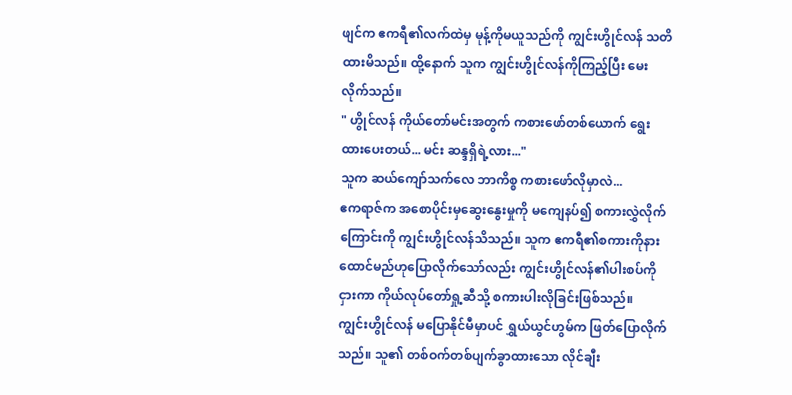ဖျင်က ဧကရီ၏လက်ထဲမှ မုန့်ကိုမယူသည်ကို ကျွင်းဟွိုင်လန် သတိထားမိသည်။ ထို့နောက် သူက ကျွင်းဟွိုင်လန်ကိုကြည့်ပြီး မေးလိုက်သည်။
" ဟွိုင်လန် ကိုယ်တော်မင်းအတွက် ကစားဖော်တစ်ယောက် ရွေးထားပေးတယ်... မင်း ဆန္ဒရှိရဲ့လား..."
သူက ဆယ်ကျော်သက်လေ ဘာကိစ္စ ကစားဖော်လိုမှာလဲ...
ဧကရာဇ်က အစောပိုင်းမှဆွေးနွေးမှုကို မကျေနပ်၍ စကားလွှဲလိုက်ကြောင်းကို ကျွင်းဟွိုင်လန်သိသည်။ သူက ဧကရီ၏စကားကိုနားထောင်မည်ဟုပြောလိုက်သော်လည်း ကျွင်းဟွိုင်လန်၏ပါးစပ်ကိုငှားကာ ကိုယ်လုပ်တော်ရှု့ဆီသို့ စကားပါးလိုခြင်းဖြစ်သည်။
ကျွင်းဟွိုင်လန် မပြောနိုင်မီမှာပင် ရွှယ်ယွင်ဟွမ်က ဖြတ်ပြောလိုက်သည်။ သူ၏ တစ်ဝက်တစ်ပျက်ခွာထားသော လိုင်ချီး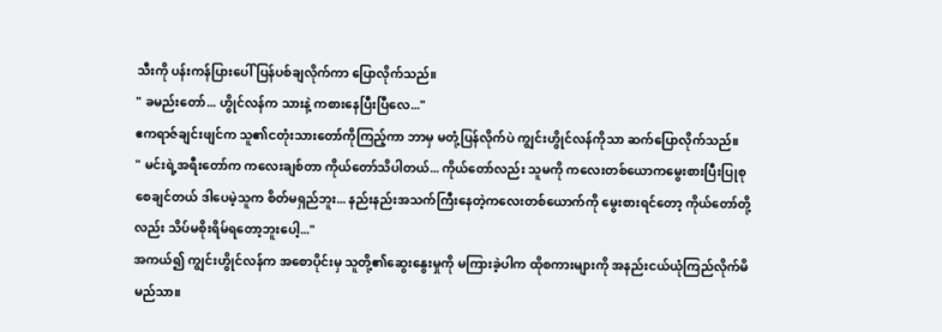သီးကို ပန်းကန်ပြားပေါ် ပြန်ပစ်ချလိုက်ကာ ပြောလိုက်သည်။
" ခမည်းတော်... ဟွိုင်လန်က သားနဲ့ ကစားနေပြီးပြီလေ..."
ဧကရာဇ်ချင်းဖျင်က သူ၏ငတုံးသားတော်ကိုကြည့်ကာ ဘာမှ မတုံ့ပြန်လိုက်ပဲ ကျွင်းဟွိုင်လန်ကိုသာ ဆက်ပြောလိုက်သည်။
" မင်းရဲ့အရီးတော်က ကလေးချစ်တာ ကိုယ်တော်သိပါတယ်... ကိုယ်တော်လည်း သူမကို ကလေးတစ်ယောကမွေးစားပြီးပြုစုစေချင်တယ် ဒါပေမဲ့သူက စိတ်မရှည်ဘူး... နည်းနည်းအသက်ကြီးနေတဲ့ကလေးတစ်ယောက်ကို မွေးစားရင်တော့ ကိုယ်တော်တို့လည်း သိပ်မစိုးရိမ်ရတော့ဘူးပေါ့..."
အကယ်၍ ကျွင်းဟွိုင်လန်က အစောပိုင်းမှ သူတို့၏ဆွေးနွေးမှုကို မကြားခဲ့ပါက ထိုစကားများကို အနည်းငယ်ယုံကြည်လိုက်မိမည်သာ။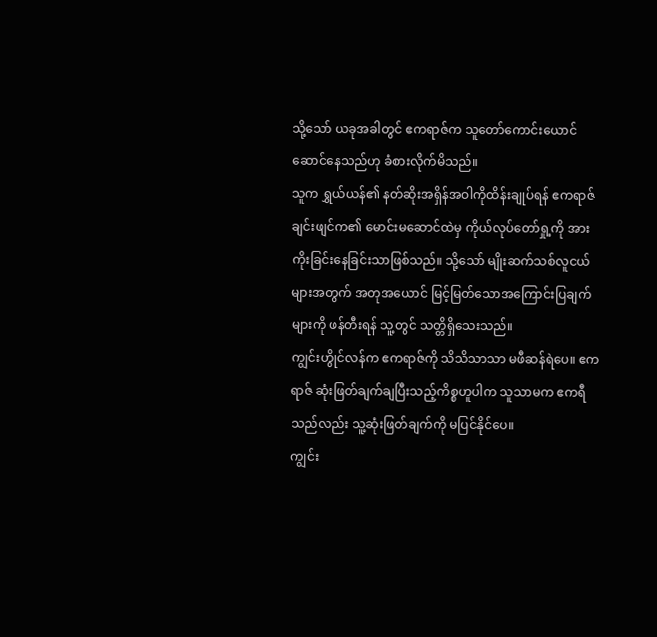သို့သော် ယခုအခါတွင် ဧကရာဇ်က သူတော်ကောင်းယောင်ဆောင်နေသည်ဟု ခံစားလိုက်မိသည်။
သူက ရွှယ်ယန်၏ နတ်ဆိုးအရှိန်အဝါကိုထိန်းချုပ်ရန် ဧကရာဇ်ချင်းဖျင်က၏ မောင်းမဆောင်ထဲမှ ကိုယ်လုပ်တော်ရှု့ကို အားကိုးခြင်းနေခြင်းသာဖြစ်သည်။ သို့သော် မျိုးဆက်သစ်လူငယ်များအတွက် အတုအယောင် မြင့်မြတ်သောအကြောင်းပြချက်များကို ဖန်တီးရန် သူ့တွင် သတ္တိရှိသေးသည်။
ကျွင်းဟွိုင်လန်က ဧကရာဇ်ကို သိသိသာသာ မဖီဆန်ရဲပေ။ ဧကရာဇ် ဆုံးဖြတ်ချက်ချပြီးသည့်ကိစ္စဟူပါက သူသာမက ဧကရီသည်လည်း သူ့ဆုံးဖြတ်ချက်ကို မပြင်နိုင်ပေ။
ကျွင်း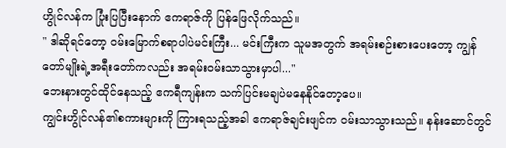ဟွိုင်လန်က ပြုံးပြပြီးနောက် ဧကရာဇ်ကို ပြန်ဖြေလိုက်သည်။
" ဒါဆိုရင်တော့ ဝမ်းမြောက်စရာပါပဲမင်းကြီး... မင်းကြီးက သူမအတွက် အရမ်းစဉ်းစားပေးတော့ ကျွန်တော်မျိုးရဲ့အရီးတော်ကလည်း အရမ်းဝမ်းသာသွားမှာပါ..."
ဘေးနားတွင်ထိုင်နေသည့် ဧကရီကျန်းက သက်ပြင်းမချပဲမနေနိုင်တော့ပေ။
ကျွင်းဟွိုင်လန်၏စကားများကို ကြားရသည့်အခါ ဧကရာဇ်ချင်းဖျင်က ဝမ်းသာသွားသည်။ နန်းဆောင်တွင်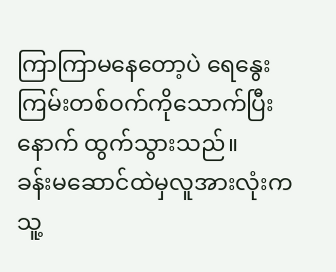ကြာကြာမနေတော့ပဲ ရေနွေးကြမ်းတစ်ဝက်ကိုသောက်ပြီးနောက် ထွက်သွားသည်။
ခန်းမဆောင်ထဲမှလူအားလုံးက သူ့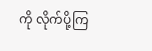ကို လိုက်ပို့ကြ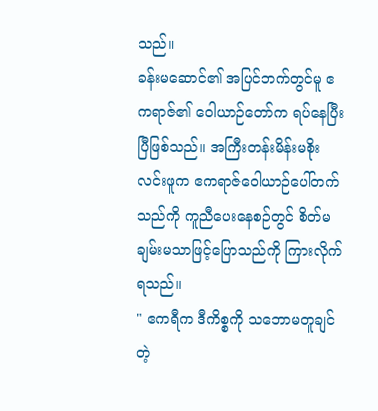သည်။
ခန်းမဆောင်၏ အပြင်ဘက်တွင်မူ ဧကရာဇ်၏ ဝေါယာဉ်တော်က ရပ်နေပြီးပြီဖြစ်သည်။ အကြီးတန်းမိန်းမစိုးလင်းဖူက ဧကရာဇ်ဝေါယာဉ်ပေါ်တက်သည်ကို ကူညီပေးနေစဉ်တွင် စိတ်မချမ်းမသာဖြင့်ပြောသည်ကို ကြားလိုက်ရသည်။
" ဧကရီက ဒီကိစ္စကို သဘောမတူချင်တဲ့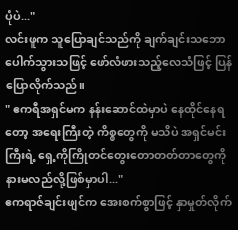ပုံပဲ..."
လင်းဖူက သူပြောချင်သည်ကို ချက်ချင်းသဘောပေါက်သွားသဖြင့် ဖော်လံဖားသည့်လေသံဖြင့် ပြန်ပြောလိုက်သည်။
" ဧကရီအရှင်မက နန်းဆောင်ထဲမှာပဲ နေထိုင်နေရတော့ အရေးကြီးတဲ့ ကိစ္စတွေကို မသိပဲ အရှင်မင်းကြီးရဲ့ ရှေ့ကိုကြိုတင်တွေးတောတတ်တာတွေကို နားမလည်လို့ဖြစ်မှာပါ..."
ဧကရာဇ်ချင်းဖျင်က အေးစက်စွာဖြင့် နှာမှုတ်လိုက်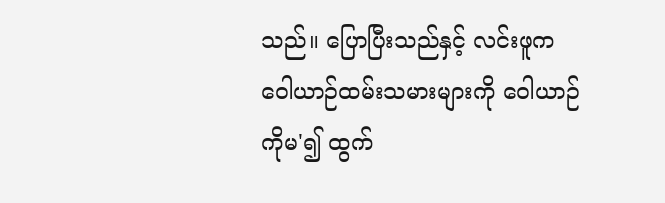သည်။ ပြောပြီးသည်နှင့် လင်းဖူက ဝေါယာဉ်ထမ်းသမားများကို ဝေါယာဉ်ကိုမ'၍ ထွက်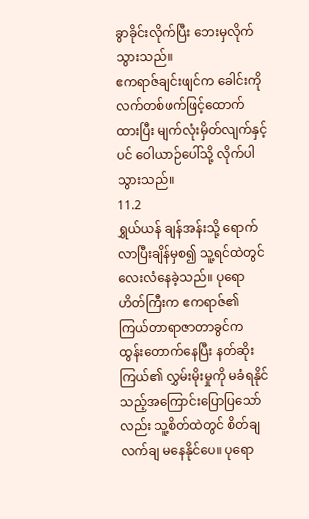ခွာခိုင်းလိုက်ပြီး ဘေးမှလိုက်သွားသည်။
ဧကရာဇ်ချင်းဖျင်က ခေါင်းကိုလက်တစ်ဖက်ဖြင့်ထောက်ထားပြီး မျက်လုံးမှိတ်လျက်နှင့်ပင် ဝေါယာဉ်ပေါ်သို့ လိုက်ပါသွားသည်။
11.2
ရွှယ်ယန် ချန်အန်းသို့ ရောက်လာပြီးချိန်မှစ၍ သူ့ရင်ထဲတွင် လေးလံနေခဲ့သည်။ ပုရောဟိတ်ကြီးက ဧကရာဇ်၏ ကြယ်တာရာဇာတာခွင်က ထွန်းတောက်နေပြီး နတ်ဆိုးကြယ်၏ လွှမ်းမိုးမှုကို မခံရနိုင်သည့်အကြောင်းပြောပြသော်လည်း သူ့စိတ်ထဲတွင် စိတ်ချလက်ချ မနေနိုင်ပေ။ ပုရော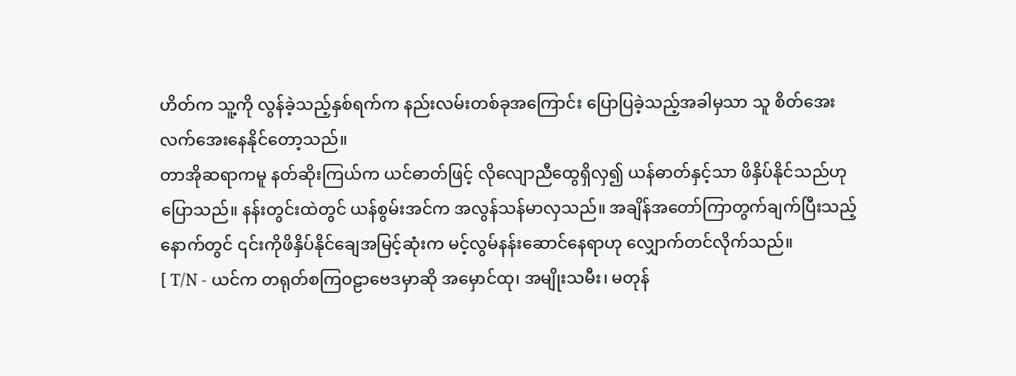ဟိတ်က သူ့ကို လွန်ခဲ့သည့်နှစ်ရက်က နည်းလမ်းတစ်ခုအကြောင်း ပြောပြခဲ့သည့်အခါမှသာ သူ စိတ်အေးလက်အေးနေနိုင်တော့သည်။
တာအိုဆရာကမူ နတ်ဆိုးကြယ်က ယင်ဓာတ်ဖြင့် လိုလျောညီထွေရှိလှ၍ ယန်ဓာတ်နှင့်သာ ဖိနှိပ်နိုင်သည်ဟုပြောသည်။ နန်းတွင်းထဲတွင် ယန်စွမ်းအင်က အလွန်သန်မာလှသည်။ အချိန်အတော်ကြာတွက်ချက်ပြီးသည့်နောက်တွင် ၎င်းကိုဖိနှိပ်နိုင်ချေအမြင့်ဆုံးက မင့်လွမ်နန်းဆောင်နေရာဟု လျှောက်တင်လိုက်သည်။
[ T/N - ယင်က တရုတ်စကြဝဠာဗေဒမှာဆို အမှောင်ထု၊ အမျိုးသမီး၊ မတုန်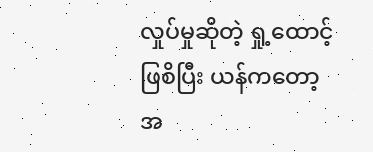လှုပ်မှုဆိုတဲ့ ရှု့ထောင့်ဖြစိပြီး ယန်ကတော့ အ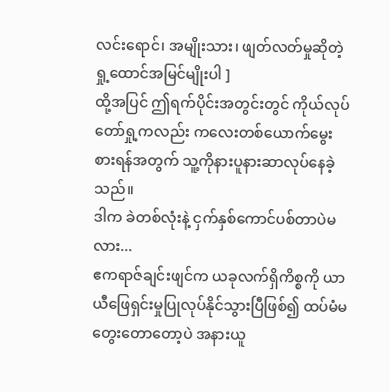လင်းရောင်၊ အမျိုးသား၊ ဖျတ်လတ်မှုဆိုတဲ့ ရှု့ထောင်အမြင်မျိုးပါ ]
ထို့အပြင် ဤရက်ပိုင်းအတွင်းတွင် ကိုယ်လုပ်တော်ရှု့ကလည်း ကလေးတစ်ယောက်မွေးစားရန်အတွက် သူ့ကိုနားပူနားဆာလုပ်နေခဲ့သည်။
ဒါက ခဲတစ်လုံးနဲ့ ငှက်နှစ်ကောင်ပစ်တာပဲမလား...
ဧကရာဇ်ချင်းဖျင်က ယခုလက်ရှိကိစ္စကို ယာယီဖြေရှင်းမှုပြုလုပ်နိုင်သွားပြီဖြစ်၍ ထပ်မံမတွေးတောတော့ပဲ အနားယူ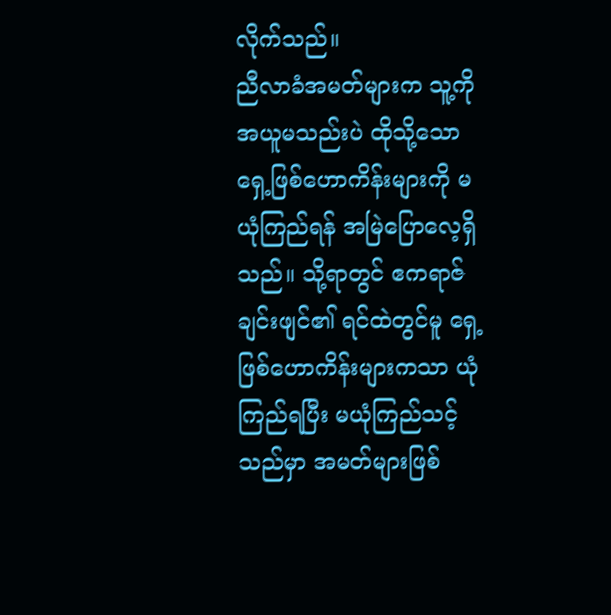လိုက်သည်။
ညီလာခံအမတ်များက သူ့ကို အယူမသည်းပဲ ထိုသို့သောရှေ့ဖြစ်ဟောကိန်းများကို မယုံကြည်ရန် အမြဲပြောလေ့ရှိသည်။ သို့ရာတွင် ဧကရာဇ်ချင်းဖျင်၏ ရင်ထဲတွင်မူ ရှေ့ဖြစ်ဟောကိန်းများကသာ ယုံကြည်ရပြီး မယုံကြည်သင့်သည်မှာ အမတ်များဖြစ်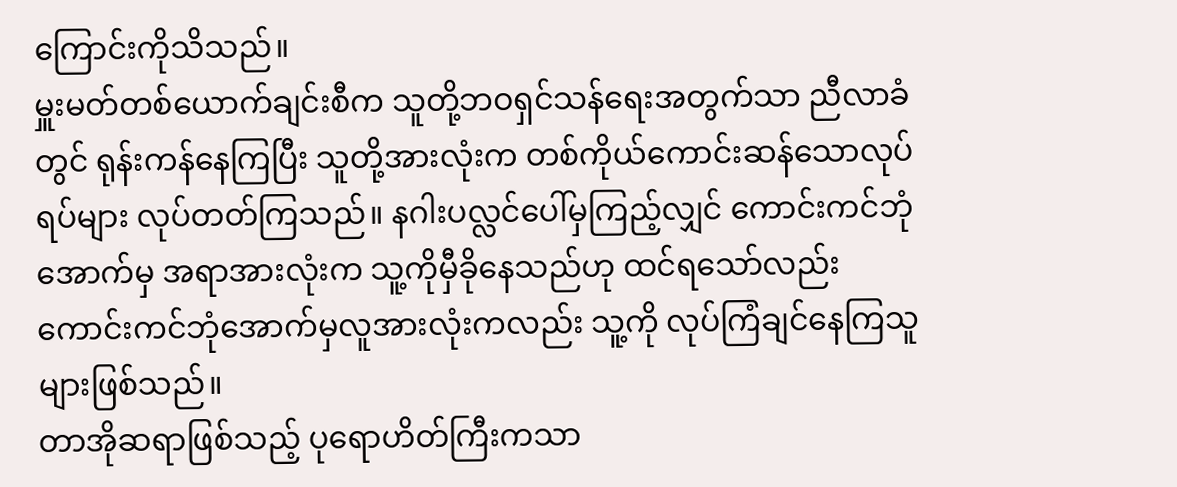ကြောင်းကိုသိသည်။
မှူးမတ်တစ်ယောက်ချင်းစီက သူတို့ဘဝရှင်သန်ရေးအတွက်သာ ညီလာခံတွင် ရုန်းကန်နေကြပြီး သူတို့အားလုံးက တစ်ကိုယ်ကောင်းဆန်သောလုပ်ရပ်များ လုပ်တတ်ကြသည်။ နဂါးပလ္လင်ပေါ်မှကြည့်လျှင် ကောင်းကင်ဘုံအောက်မှ အရာအားလုံးက သူ့ကိုမှီခိုနေသည်ဟု ထင်ရသော်လည်း ကောင်းကင်ဘုံအောက်မှလူအားလုံးကလည်း သူ့ကို လုပ်ကြံချင်နေကြသူများဖြစ်သည်။
တာအိုဆရာဖြစ်သည့် ပုရောဟိတ်ကြီးကသာ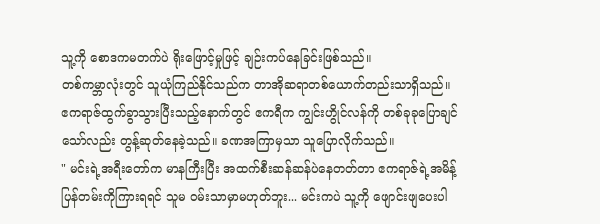သူ့ကို စောဒကမတက်ပဲ ရိုးဖြောင့်မှုဖြင့် ချဉ်းကပ်နေခြင်းဖြစ်သည်။
တစ်ကမ္ဘာလုံးတွင် သူယုံကြည်နိုင်သည်က တာအိုဆရာတစ်ယောက်တည်းသာရှိသည်။
ဧကရာဇ်ထွက်ခွာသွားပြီးသည့်နောက်တွင် ဧကရီက ကျွင်းဟွိုင်လန်ကို တစ်ခုခုပြောချင်သော်လည်း တွန့်ဆုတ်နေခဲ့သည်။ ခဏအကြာမှသာ သူပြောလိုက်သည်။
" မင်းရဲ့အရီးတော်က မာနကြီးပြီး အထက်စီးဆန်ဆန်ပဲနေတတ်တာ ဧကရာဇ်ရဲ့အမိန့်ပြန်တမ်းကိုကြားရရင် သူမ ဝမ်းသာမှာမဟုတ်ဘူး... မင်းကပဲ သူ့ကို ဖျောင်းဖျပေးပါ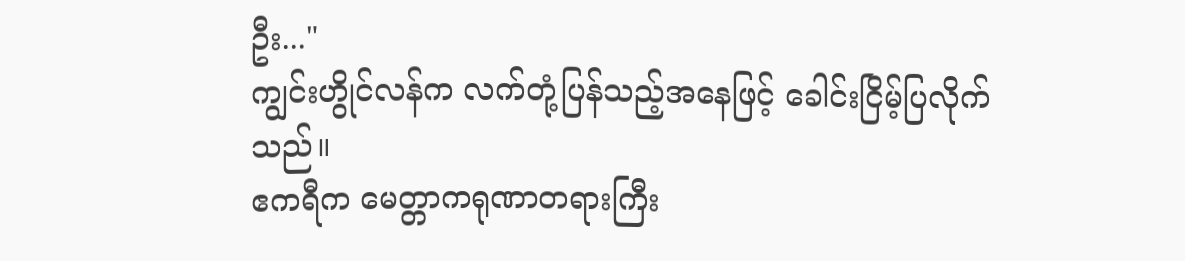ဦး..."
ကျွင်းဟွိုင်လန်က လက်တုံ့ပြန်သည့်အနေဖြင့် ခေါင်းငြိမ့်ပြလိုက်သည်။
ဧကရီက မေတ္တာကရုဏာတရားကြီး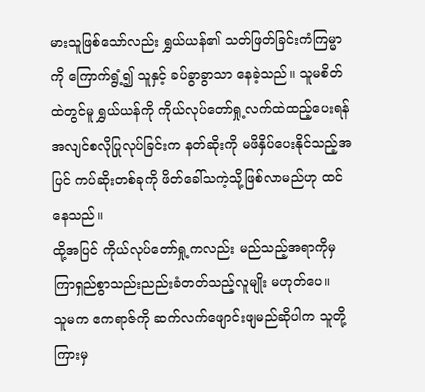မားသူဖြစ်သော်လည်း ရွှယ်ယန်၏ သတ်ဖြတ်ခြင်းကံကြမ္မာကို ကြောက်ရွံ့၍ သူနှင့် ခပ်ခွာခွာသာ နေခဲ့သည်။ သူမစိတ်ထဲတွင်မူ ရွှယ်ယန်ကို ကိုယ်လုပ်တော်ရှု့လက်ထဲထည့်ပေးရန် အလျင်စလိုပြုလုပ်ခြင်းက နတ်ဆိုးကို မဖိနှိပ်ပေးနိုင်သည့်အပြင် ကပ်ဆိုးတစ်ခုကို ဖိတ်ခေါ်သကဲ့သို့ဖြစ်လာမည်ဟု ထင်နေသည်။
ထို့အပြင် ကိုယ်လုပ်တော်ရှု့ကလည်း မည်သည့်အရာကိုမှ ကြာရှည်စွာသည်းညည်းခံတတ်သည့်လူမျိုး မဟုတ်ပေ။
သူမက ဧကရာဇ်ကို ဆက်လက်ဖျောင်းဖျမည်ဆိုပါက သူတို့ကြားမှ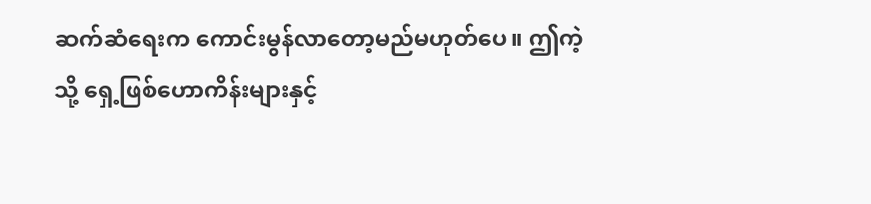ဆက်ဆံရေးက ကောင်းမွန်လာတော့မည်မဟုတ်ပေ။ ဤကဲ့သို့ ရှေ့ဖြစ်ဟောကိန်းများနှင့်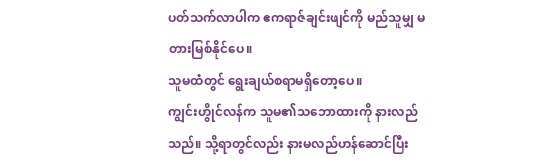ပတ်သက်လာပါက ဧကရာဇ်ချင်းဖျင်ကို မည်သူမျှ မတားမြစ်နိုင်ပေ။
သူမထံတွင် ရွေးချယ်စရာမရှိတော့ပေ။
ကျွင်းဟွိုင်လန်က သူမ၏သဘောထားကို နားလည်သည်။ သို့ရာတွင်လည်း နားမလည်ဟန်ဆောင်ပြီး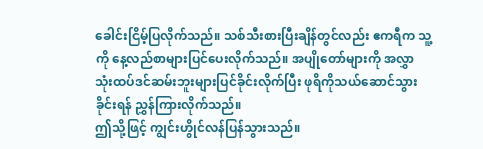ခေါင်းငြိမ့်ပြလိုက်သည်။ သစ်သီးစားပြီးချိန်တွင်လည်း ဧကရီက သူ့ကို နေ့လည်စာများပြင်ပေးလိုက်သည်။ အပျိုတော်များကို အလွှာသုံးထပ်ဒင်ဆမ်းဘူးများပြင်ခိုင်းလိုက်ပြီး ဖုရိကိုသယ်ဆောင်သွားခိုင်းရန် ညွှန်ကြားလိုက်သည်။
ဤသို့ဖြင့် ကျွင်းဟွိုင်လန်ပြန်သွားသည်။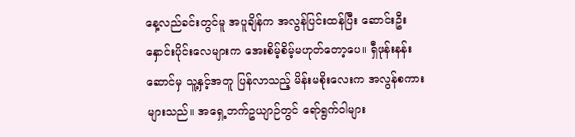နေ့လည်ခင်းတွင်မူ အပူချိန်က အလွန်ပြင်းထန်ပြီး ဆောင်းဦးနှောင်းပိုင်းလေများက အေးစိမ့်စိမ့်မဟုတ်တော့ပေ။ ရှီဖုန်းနန်းဆောင်မှ သူ့နှင့်အတူ ပြန်လာသည့် မိန်းမစိုးလေးက အလွန်စကားများသည်။ အရှေ့ဘက်ဥယျာဉ်တွင် ရော်ရွက်ဝါများ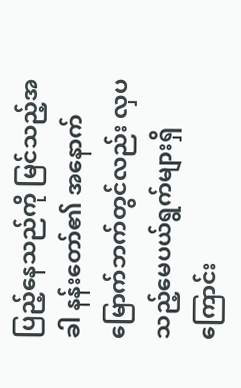ပြည့်နေသည်ကို မြင်သည့်အခါ နန်းတော်၏ အနောက်မြောက်ဘက်တွင်လည်း လှပသည့်မေပယ်ရွက်များရှိကြောင်း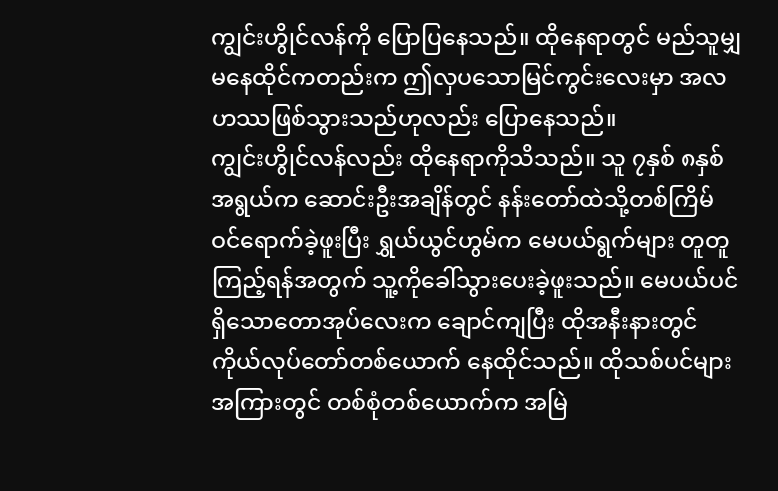ကျွင်းဟွိုင်လန်ကို ပြောပြနေသည်။ ထိုနေရာတွင် မည်သူမျှ မနေထိုင်ကတည်းက ဤလှပသောမြင်ကွင်းလေးမှာ အလဟဿဖြစ်သွားသည်ဟုလည်း ပြောနေသည်။
ကျွင်းဟွိုင်လန်လည်း ထိုနေရာကိုသိသည်။ သူ ၇နှစ် ၈နှစ်အရွယ်က ဆောင်းဦးအချိန်တွင် နန်းတော်ထဲသို့တစ်ကြိမ် ဝင်ရောက်ခဲ့ဖူးပြီး ရွှယ်ယွင်ဟွမ်က မေပယ်ရွက်များ တူတူကြည့်ရန်အတွက် သူ့ကိုခေါ်သွားပေးခဲ့ဖူးသည်။ မေပယ်ပင်ရှိသောတောအုပ်လေးက ချောင်ကျပြီး ထိုအနီးနားတွင် ကိုယ်လုပ်တော်တစ်ယောက် နေထိုင်သည်။ ထိုသစ်ပင်များအကြားတွင် တစ်စုံတစ်ယောက်က အမြဲ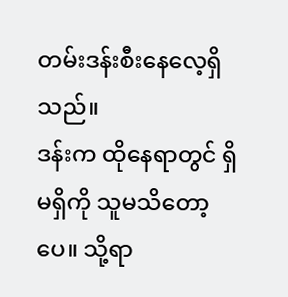တမ်းဒန်းစီးနေလေ့ရှိသည်။
ဒန်းက ထိုနေရာတွင် ရှိမရှိကို သူမသိတော့ပေ။ သို့ရာ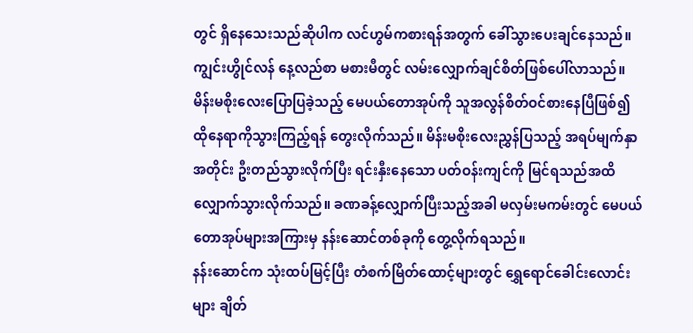တွင် ရှိနေသေးသည်ဆိုပါက လင်ဟွမ်ကစားရန်အတွက် ခေါ်သွားပေးချင်နေသည်။
ကျွင်းဟွိုင်လန် နေ့လည်စာ မစားမီတွင် လမ်းလျှောက်ချင်စိတ်ဖြစ်ပေါ်လာသည်။ မိန်းမစိုးလေးပြောပြခဲ့သည့် မေပယ်တောအုပ်ကို သူအလွန်စိတ်ဝင်စားနေပြီဖြစ်၍ ထိုနေရာကိုသွားကြည့်ရန် တွေးလိုက်သည်။ မိန်းမစိုးလေးညွှန်ပြသည့် အရပ်မျက်နှာအတိုင်း ဦးတည်သွားလိုက်ပြီး ရင်းနှီးနေသော ပတ်ဝန်းကျင်ကို မြင်ရသည်အထိ လျှောက်သွားလိုက်သည်။ ခဏခန့်လျှောက်ပြီးသည့်အခါ မလှမ်းမကမ်းတွင် မေပယ်တောအုပ်များအကြားမှ နန်းဆောင်တစ်ခုကို တွေ့လိုက်ရသည်။
နန်းဆောင်က သုံးထပ်မြင့်ပြီး တံစက်မြိတ်ထောင့်များတွင် ရွှေရောင်ခေါင်းလောင်းများ ချိတ်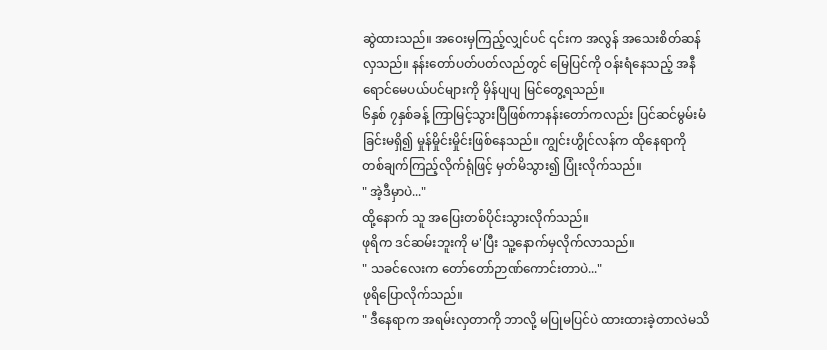ဆွဲထားသည်။ အဝေးမှကြည့်လျှင်ပင် ၎င်းက အလွန် အသေးစိတ်ဆန်လှသည်။ နန်းတော်ပတ်ပတ်လည်တွင် မြေပြင်ကို ဝန်းရံနေသည့် အနီရောင်မေပယ်ပင်များကို မှိန်ပျပျ မြင်တွေ့ရသည်။
၆နှစ် ၇နှစ်ခန့် ကြာမြင့်သွားပြီဖြစ်ကာနန်းတော်ကလည်း ပြင်ဆင်မွမ်းမံခြင်းမရှိ၍ မှုန်မှိုင်းမှိုင်းဖြစ်နေသည်။ ကျွင်းဟွိုင်လန်က ထိုနေရာကို တစ်ချက်ကြည့်လိုက်ရုံဖြင့် မှတ်မိသွား၍ ပြုံးလိုက်သည်။
" အဲ့ဒီမှာပဲ..."
ထို့နောက် သူ အပြေးတစ်ပိုင်းသွားလိုက်သည်။
ဖုရိက ဒင်ဆမ်းဘူးကို မ'ပြီး သူ့နောက်မှလိုက်လာသည်။
" သခင်လေးက တော်တော်ဉာဏ်ကောင်းတာပဲ..."
ဖုရိပြောလိုက်သည်။
" ဒီနေရာက အရမ်းလှတာကို ဘာလို့ မပြုမပြင်ပဲ ထားထားခဲ့တာလဲမသိ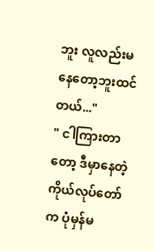ဘူး လူလည်းမနေတော့ဘူးထင်တယ်..."
" ငါကြားတာတော့ ဒီမှာနေတဲ့ကိုယ်လုပ်တော်က ပုံမှန်မ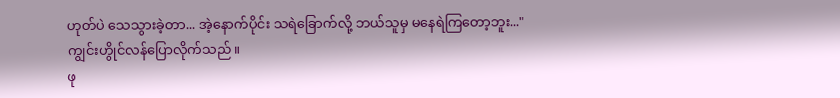ဟုတ်ပဲ သေသွားခဲ့တာ... အဲ့နောက်ပိုင်း သရဲခြောက်လို့ ဘယ်သူမှ မနေရဲကြတော့ဘူး..."
ကျွင်းဟွိုင်လန်ပြောလိုက်သည်။
ဖု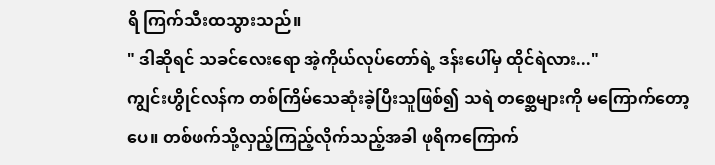ရိ ကြက်သီးထသွားသည်။
" ဒါဆိုရင် သခင်လေးရော အဲ့ကိုယ်လုပ်တော်ရဲ့ ဒန်းပေါ်မှ ထိုင်ရဲလား..."
ကျွင်းဟွိုင်လန်က တစ်ကြိမ်သေဆုံးခဲ့ပြီးသူဖြစ်၍ သရဲ တစ္ဆေများကို မကြောက်တော့ပေ။ တစ်ဖက်သို့လှည့်ကြည့်လိုက်သည့်အခါ ဖုရိကကြောက်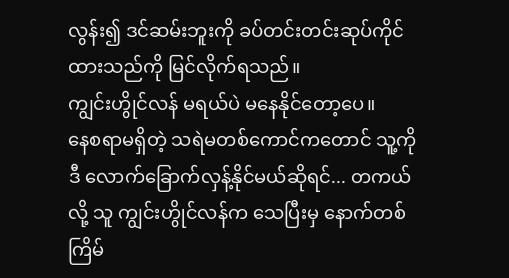လွန်း၍ ဒင်ဆမ်းဘူးကို ခပ်တင်းတင်းဆုပ်ကိုင်ထားသည်ကို မြင်လိုက်ရသည်။
ကျွင်းဟွိုင်လန် မရယ်ပဲ မနေနိုင်တော့ပေ။
နေစရာမရှိတဲ့ သရဲမတစ်ကောင်ကတောင် သူ့ကို ဒီ လောက်ခြောက်လှန့်နိုင်မယ်ဆိုရင်... တကယ်လို့ သူ ကျွင်းဟွိုင်လန်က သေပြီးမှ နောက်တစ်ကြိမ်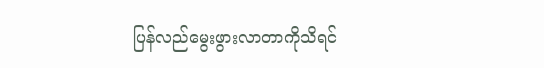ပြန်လည်မွေးဖွားလာတာကိုသိရင်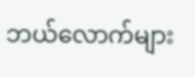ဘယ်လောက်များ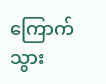ကြောက်သွား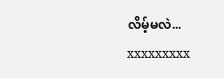လိမ့်မလဲ...
xxxxxxxxx